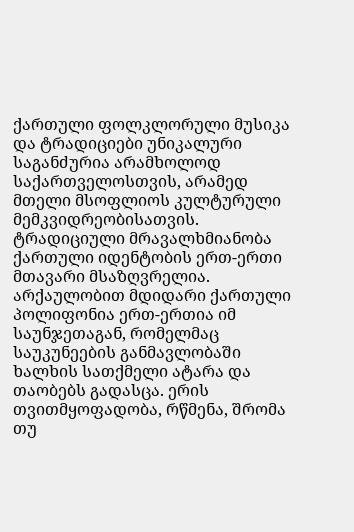ქართული ფოლკლორული მუსიკა და ტრადიციები უნიკალური საგანძურია არამხოლოდ საქართველოსთვის, არამედ მთელი მსოფლიოს კულტურული მემკვიდრეობისათვის. ტრადიციული მრავალხმიანობა ქართული იდენტობის ერთ-ერთი მთავარი მსაზღვრელია. არქაულობით მდიდარი ქართული პოლიფონია ერთ-ერთია იმ საუნჯეთაგან, რომელმაც საუკუნეების განმავლობაში ხალხის სათქმელი ატარა და თაობებს გადასცა. ერის თვითმყოფადობა, რწმენა, შრომა თუ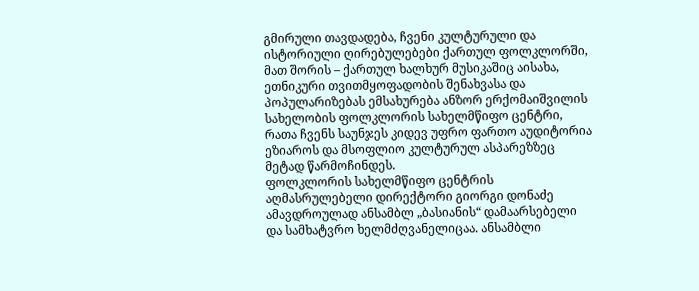გმირული თავდადება, ჩვენი კულტურული და ისტორიული ღირებულებები ქართულ ფოლკლორში, მათ შორის – ქართულ ხალხურ მუსიკაშიც აისახა, ეთნიკური თვითმყოფადობის შენახვასა და პოპულარიზებას ემსახურება ანზორ ერქომაიშვილის სახელობის ფოლკლორის სახელმწიფო ცენტრი, რათა ჩვენს საუნჯეს კიდევ უფრო ფართო აუდიტორია ეზიაროს და მსოფლიო კულტურულ ასპარეზზეც მეტად წარმოჩინდეს.
ფოლკლორის სახელმწიფო ცენტრის აღმასრულებელი დირექტორი გიორგი დონაძე ამავდროულად ანსამბლ „ბასიანის“ დამაარსებელი და სამხატვრო ხელმძღვანელიცაა. ანსამბლი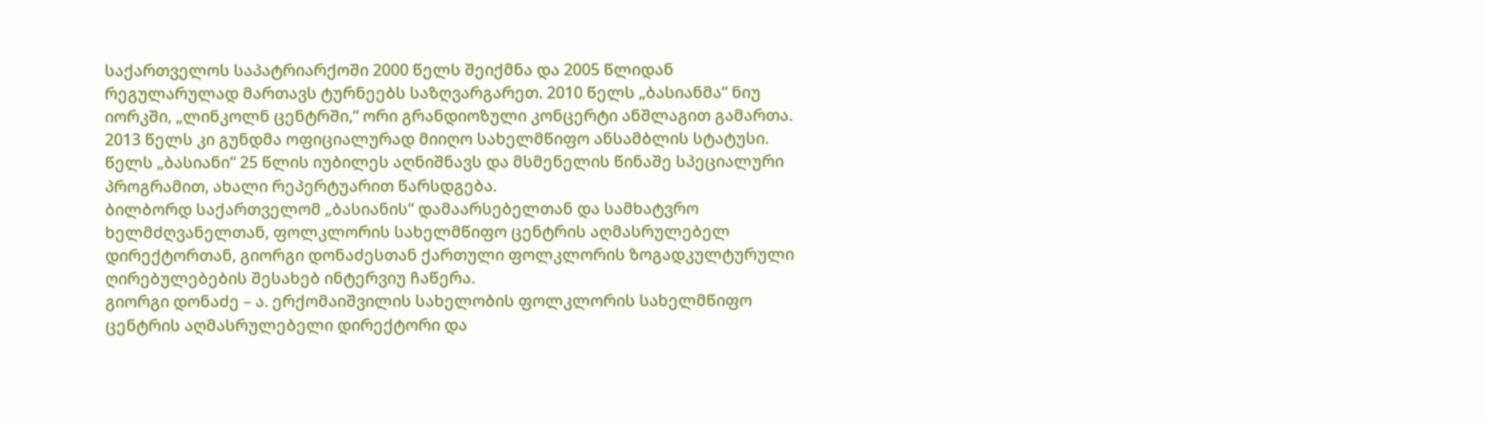საქართველოს საპატრიარქოში 2000 წელს შეიქმნა და 2005 წლიდან რეგულარულად მართავს ტურნეებს საზღვარგარეთ. 2010 წელს „ბასიანმა“ ნიუ იორკში, „ლინკოლნ ცენტრში,“ ორი გრანდიოზული კონცერტი ანშლაგით გამართა. 2013 წელს კი გუნდმა ოფიციალურად მიიღო სახელმწიფო ანსამბლის სტატუსი. წელს „ბასიანი“ 25 წლის იუბილეს აღნიშნავს და მსმენელის წინაშე სპეციალური პროგრამით, ახალი რეპერტუარით წარსდგება.
ბილბორდ საქართველომ „ბასიანის“ დამაარსებელთან და სამხატვრო ხელმძღვანელთან, ფოლკლორის სახელმწიფო ცენტრის აღმასრულებელ დირექტორთან, გიორგი დონაძესთან ქართული ფოლკლორის ზოგადკულტურული ღირებულებების შესახებ ინტერვიუ ჩაწერა.
გიორგი დონაძე – ა. ერქომაიშვილის სახელობის ფოლკლორის სახელმწიფო ცენტრის აღმასრულებელი დირექტორი და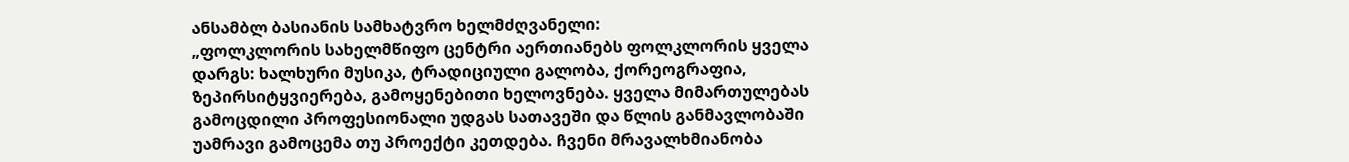ანსამბლ ბასიანის სამხატვრო ხელმძღვანელი:
„ფოლკლორის სახელმწიფო ცენტრი აერთიანებს ფოლკლორის ყველა დარგს: ხალხური მუსიკა, ტრადიციული გალობა, ქორეოგრაფია, ზეპირსიტყვიერება, გამოყენებითი ხელოვნება. ყველა მიმართულებას გამოცდილი პროფესიონალი უდგას სათავეში და წლის განმავლობაში უამრავი გამოცემა თუ პროექტი კეთდება. ჩვენი მრავალხმიანობა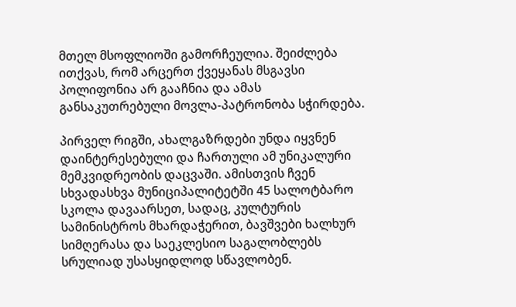მთელ მსოფლიოში გამორჩეულია. შეიძლება ითქვას, რომ არცერთ ქვეყანას მსგავსი პოლიფონია არ გააჩნია და ამას განსაკუთრებული მოვლა-პატრონობა სჭირდება.

პირველ რიგში, ახალგაზრდები უნდა იყვნენ დაინტერესებული და ჩართული ამ უნიკალური მემკვიდრეობის დაცვაში. ამისთვის ჩვენ სხვადასხვა მუნიციპალიტეტში 45 სალოტბარო სკოლა დავაარსეთ, სადაც, კულტურის სამინისტროს მხარდაჭერით, ბავშვები ხალხურ სიმღერასა და საეკლესიო საგალობლებს სრულიად უსასყიდლოდ სწავლობენ.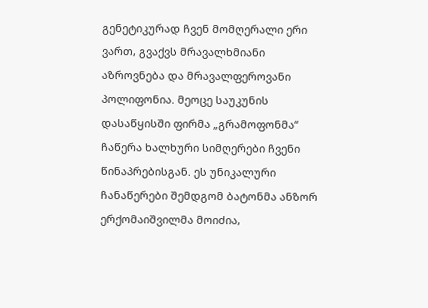გენეტიკურად ჩვენ მომღერალი ერი ვართ, გვაქვს მრავალხმიანი აზროვნება და მრავალფეროვანი პოლიფონია. მეოცე საუკუნის დასაწყისში ფირმა „გრამოფონმა“ ჩაწერა ხალხური სიმღერები ჩვენი წინაპრებისგან. ეს უნიკალური ჩანაწერები შემდგომ ბატონმა ანზორ ერქომაიშვილმა მოიძია,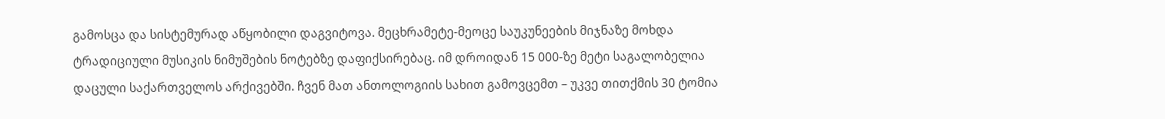გამოსცა და სისტემურად აწყობილი დაგვიტოვა. მეცხრამეტე-მეოცე საუკუნეების მიჯნაზე მოხდა ტრადიციული მუსიკის ნიმუშების ნოტებზე დაფიქსირებაც. იმ დროიდან 15 000-ზე მეტი საგალობელია დაცული საქართველოს არქივებში. ჩვენ მათ ანთოლოგიის სახით გამოვცემთ – უკვე თითქმის 30 ტომია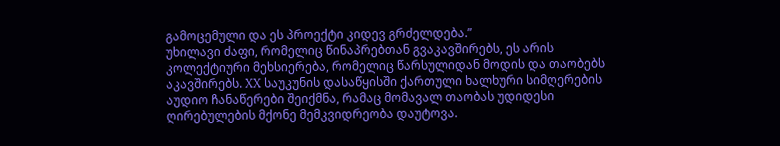გამოცემული და ეს პროექტი კიდევ გრძელდება.”
უხილავი ძაფი, რომელიც წინაპრებთან გვაკავშირებს, ეს არის კოლექტიური მეხსიერება, რომელიც წარსულიდან მოდის და თაობებს აკავშირებს. XX საუკუნის დასაწყისში ქართული ხალხური სიმღერების აუდიო ჩანაწერები შეიქმნა, რამაც მომავალ თაობას უდიდესი ღირებულების მქონე მემკვიდრეობა დაუტოვა.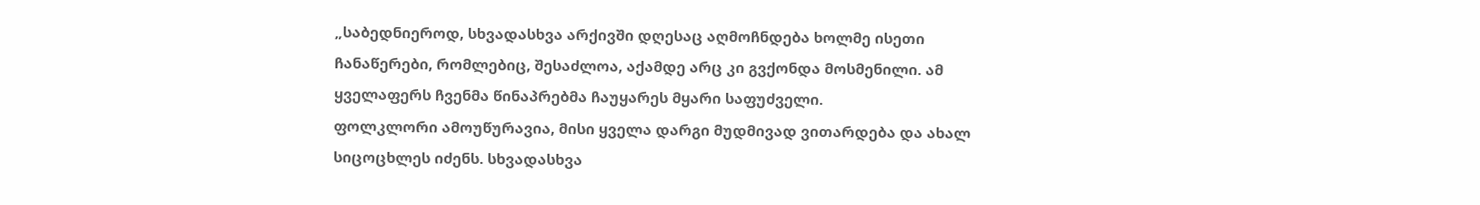„საბედნიეროდ, სხვადასხვა არქივში დღესაც აღმოჩნდება ხოლმე ისეთი ჩანაწერები, რომლებიც, შესაძლოა, აქამდე არც კი გვქონდა მოსმენილი. ამ ყველაფერს ჩვენმა წინაპრებმა ჩაუყარეს მყარი საფუძველი.
ფოლკლორი ამოუწურავია, მისი ყველა დარგი მუდმივად ვითარდება და ახალ სიცოცხლეს იძენს. სხვადასხვა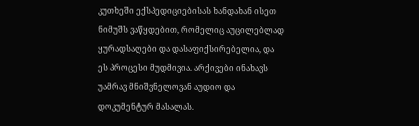კუთხეში ექსპედიციებისას ხანდახან ისეთ ნიმუშს ვაწყდებით, რომელიც აუცილებლად ყურადსაღები და დასაფიქსირებელია, და ეს პროცესი მუდმივია. არქივები ინახავს უამრავ მნიშვნელოვან აუდიო და დოკუმენტურ მასალას.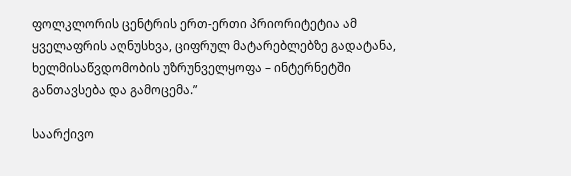ფოლკლორის ცენტრის ერთ-ერთი პრიორიტეტია ამ ყველაფრის აღნუსხვა, ციფრულ მატარებლებზე გადატანა, ხელმისაწვდომობის უზრუნველყოფა – ინტერნეტში განთავსება და გამოცემა.”

საარქივო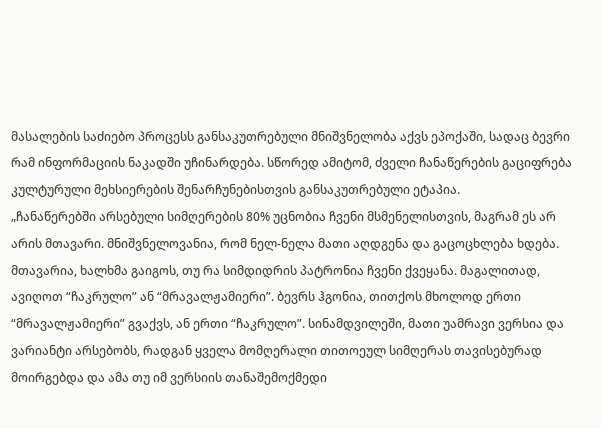მასალების საძიებო პროცესს განსაკუთრებული მნიშვნელობა აქვს ეპოქაში, სადაც ბევრი რამ ინფორმაციის ნაკადში უჩინარდება. სწორედ ამიტომ, ძველი ჩანაწერების გაციფრება კულტურული მეხსიერების შენარჩუნებისთვის განსაკუთრებული ეტაპია.
„ჩანაწერებში არსებული სიმღერების 80% უცნობია ჩვენი მსმენელისთვის, მაგრამ ეს არ არის მთავარი. მნიშვნელოვანია, რომ ნელ-ნელა მათი აღდგენა და გაცოცხლება ხდება. მთავარია, ხალხმა გაიგოს, თუ რა სიმდიდრის პატრონია ჩვენი ქვეყანა. მაგალითად, ავიღოთ “ჩაკრულო” ან “მრავალჟამიერი”. ბევრს ჰგონია, თითქოს მხოლოდ ერთი “მრავალჟამიერი” გვაქვს, ან ერთი “ჩაკრულო”. სინამდვილეში, მათი უამრავი ვერსია და ვარიანტი არსებობს, რადგან ყველა მომღერალი თითოეულ სიმღერას თავისებურად მოირგებდა და ამა თუ იმ ვერსიის თანაშემოქმედი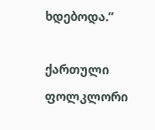ხდებოდა.”

ქართული ფოლკლორი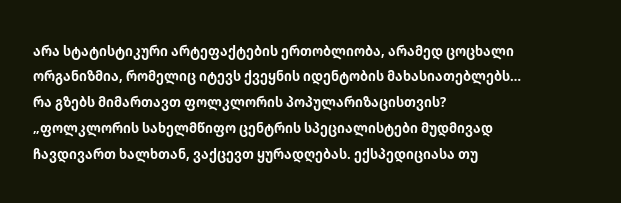არა სტატისტიკური არტეფაქტების ერთობლიობა, არამედ ცოცხალი ორგანიზმია, რომელიც იტევს ქვეყნის იდენტობის მახასიათებლებს… რა გზებს მიმართავთ ფოლკლორის პოპულარიზაცისთვის?
„ფოლკლორის სახელმწიფო ცენტრის სპეციალისტები მუდმივად ჩავდივართ ხალხთან, ვაქცევთ ყურადღებას. ექსპედიციასა თუ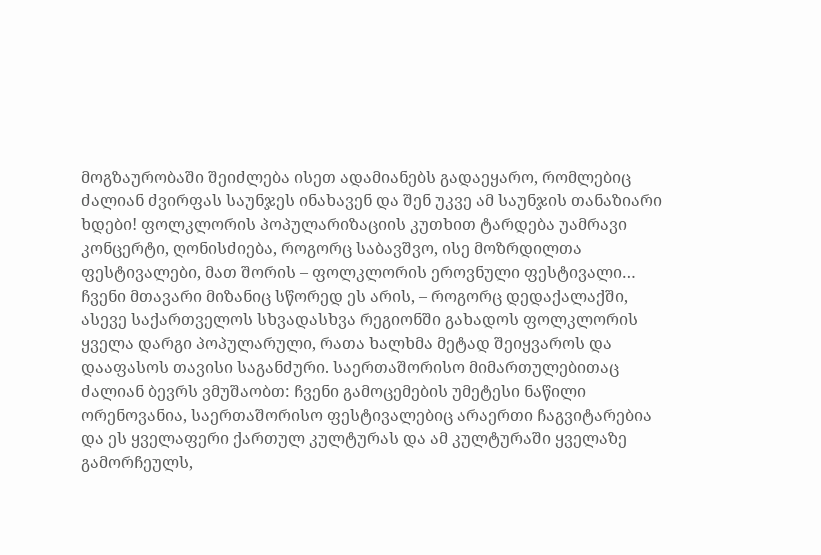მოგზაურობაში შეიძლება ისეთ ადამიანებს გადაეყარო, რომლებიც ძალიან ძვირფას საუნჯეს ინახავენ და შენ უკვე ამ საუნჯის თანაზიარი ხდები! ფოლკლორის პოპულარიზაციის კუთხით ტარდება უამრავი კონცერტი, ღონისძიება, როგორც საბავშვო, ისე მოზრდილთა ფესტივალები, მათ შორის – ფოლკლორის ეროვნული ფესტივალი… ჩვენი მთავარი მიზანიც სწორედ ეს არის, – როგორც დედაქალაქში, ასევე საქართველოს სხვადასხვა რეგიონში გახადოს ფოლკლორის ყველა დარგი პოპულარული, რათა ხალხმა მეტად შეიყვაროს და დააფასოს თავისი საგანძური. საერთაშორისო მიმართულებითაც ძალიან ბევრს ვმუშაობთ: ჩვენი გამოცემების უმეტესი ნაწილი ორენოვანია, საერთაშორისო ფესტივალებიც არაერთი ჩაგვიტარებია და ეს ყველაფერი ქართულ კულტურას და ამ კულტურაში ყველაზე გამორჩეულს,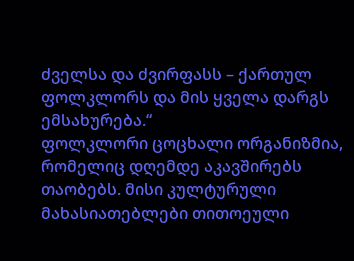ძველსა და ძვირფასს – ქართულ ფოლკლორს და მის ყველა დარგს ემსახურება.“
ფოლკლორი ცოცხალი ორგანიზმია, რომელიც დღემდე აკავშირებს თაობებს. მისი კულტურული მახასიათებლები თითოეული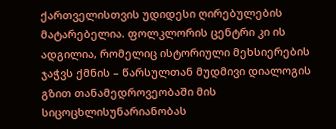ქართველისთვის უდიდესი ღირებულების მატარებელია. ფოლკლორის ცენტრი კი ის ადგილია, რომელიც ისტორიული მეხსიერების ჯაჭვს ქმნის – წარსულთან მუდმივი დიალოგის გზით თანამედროვეობაში მის სიცოცხლისუნარიანობას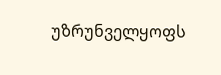უზრუნველყოფს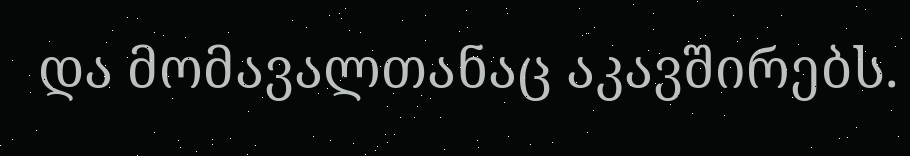და მომავალთანაც აკავშირებს.